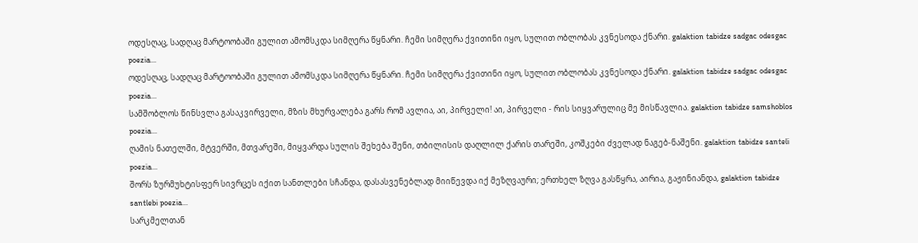ოდესღაც, სადღაც მარტოობაში გულით ამომსკდა სიმღერა წყნარი. ჩემი სიმღერა ქვითინი იყო, სულით ობლობას კვნესოდა ქნარი. galaktion tabidze sadgac odesgac poezia...
ოდესღაც, სადღაც მარტოობაში გულით ამომსკდა სიმღერა წყნარი. ჩემი სიმღერა ქვითინი იყო, სულით ობლობას კვნესოდა ქნარი. galaktion tabidze sadgac odesgac poezia...
სამშობლოს წინსვლა გასაკვირველი, მზის მხურვალება გარს რომ ავლია, აი, პირველი! აი, პირველი - რის სიყვარულიც მე მისწავლია. galaktion tabidze samshoblos poezia...
ღამის ნათელში, მტვერში, მთვარეში, მიყვარდა სულის შეხება შენი, თბილისის დაღლილ ქარის თარეში, კოშკები ძველად ნაგებ-ნაშენი. galaktion tabidze santeli poezia...
შორს ზურმუხტისფერ სივრცეს იქით სანთლები სჩანდა, დასასვენებლად მიიწევდა იქ მეზღვაური; ერთხელ ზღვა გასწყრა, აირია, გაჟინიანდა, galaktion tabidze santlebi poezia...
სარკმელთან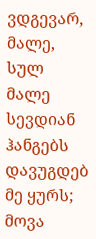ვდგევარ, მალე, სულ მალე სევდიან ჰანგებს დავუგდებ მე ყურს; მოვა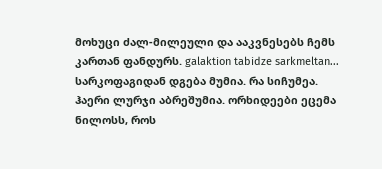მოხუცი ძალ-მილეული და ააკვნესებს ჩემს კართან ფანდურს. galaktion tabidze sarkmeltan...
სარკოფაგიდან დგება მუმია. რა სიჩუმეა. ჰაერი ლურჯი აბრეშუმია. ორხიდეები ეცემა ნილოსს, როს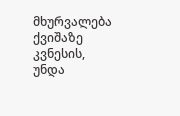მხურვალება ქვიშაზე კვნესის, უნდა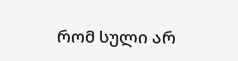რომ სული არ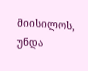მიისილოს, უნდა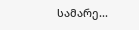სამარე...